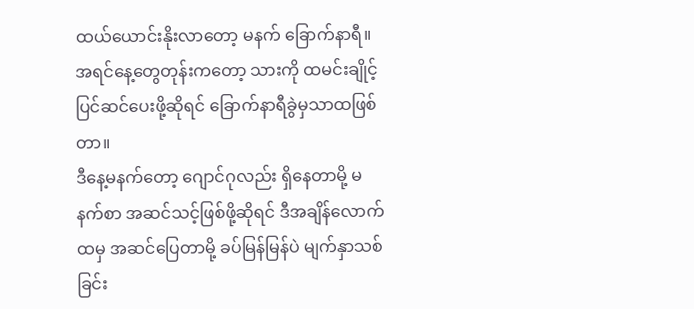ထယ်ယောင်းနိုးလာတော့ မနက် ခြောက်နာရီ။
အရင်နေ့တွေတုန်းကတော့ သားကို ထမင်းချိုင့်ပြင်ဆင်ပေးဖို့ဆိုရင် ခြောက်နာရီခွဲမှသာထဖြစ်တာ။
ဒီနေ့မနက်တော့ ဂျောင်ဂုလည်း ရှိနေတာမို့ မနက်စာ အဆင်သင့်ဖြစ်ဖို့ဆိုရင် ဒီအချိန်လောက်ထမှ အဆင်ပြေတာမို့ ခပ်မြန်မြန်ပဲ မျက်နှာသစ်ခြင်း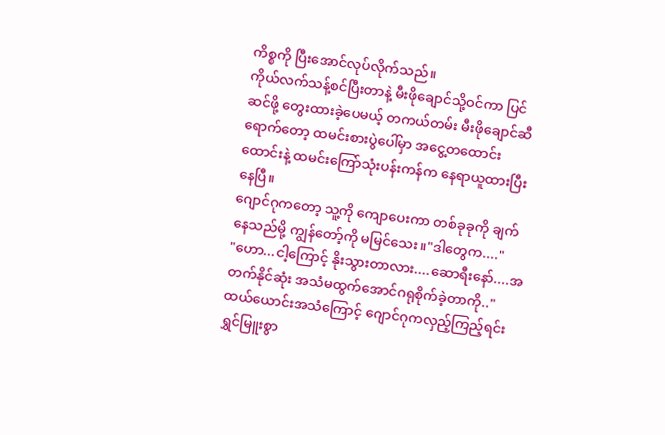ကိစ္စကို ပြီးအောင်လုပ်လိုက်သည်။
ကိုယ်လက်သန့်စင်ပြီးတာနဲ့ မီးဖိုချောင်သို့ဝင်ကာ ပြင်ဆင်ဖို့ တွေးထားခဲ့ပေမယ့် တကယ်တမ်း မီးဖိုချောင်ဆီရောက်တော့ ထမင်းစားပွဲပေါ်မှာ အငွေ့တထောင်းထောင်းနဲ့ ထမင်းကြော်သုံးပန်းကန်က နေရာယူထားပြီးနေပြီ။
ဂျောင်ဂုကတော့ သူ့ကို ကျောပေးကာ တစ်ခုခုကို ချက်နေသည်မို့ ကျွန်တော့်ကို မမြင်သေး။"ဒါတွေက...."
"ဟော...ငါ့ကြောင့် နိုးသွားတာလား....ဆောရီးနော်....အတက်နိုင်ဆုံး အသံမထွက်အောင်ဂရုစိုက်ခဲ့တာကို.."
ထယ်ယောင်းအသံကြောင့် ဂျောင်ဂုကလှည့်ကြည့်ရင်း ရွှင်မြူးစွာ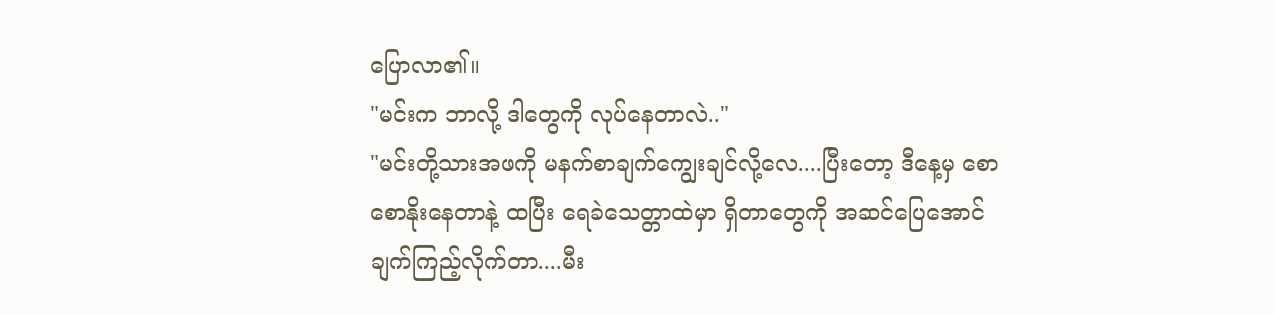ပြောလာ၏။
"မင်းက ဘာလို့ ဒါတွေကို လုပ်နေတာလဲ.."
"မင်းတို့သားအဖကို မနက်စာချက်ကျွေးချင်လို့လေ....ပြီးတော့ ဒီနေ့မှ စောစောနိုးနေတာနဲ့ ထပြီး ရေခဲသေတ္တာထဲမှာ ရှိတာတွေကို အဆင်ပြေအောင် ချက်ကြည့်လိုက်တာ....မီး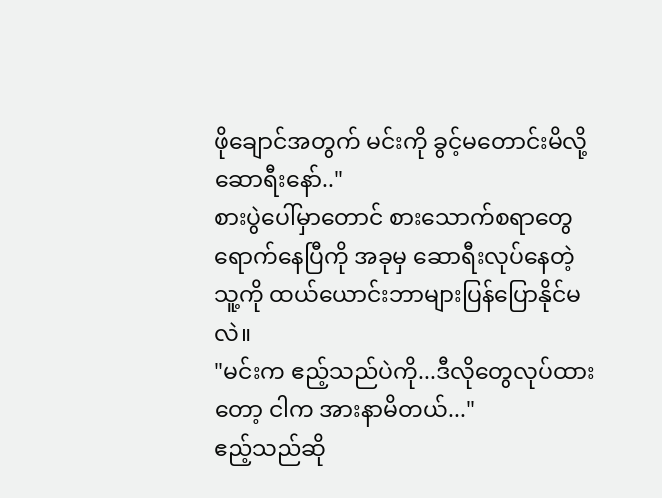ဖိုချောင်အတွက် မင်းကို ခွင့်မတောင်းမိလို့ ဆောရီးနော်.."
စားပွဲပေါ်မှာတောင် စားသောက်စရာတွေရောက်နေပြီကို အခုမှ ဆောရီးလုပ်နေတဲ့ သူ့ကို ထယ်ယောင်းဘာများပြန်ပြောနိုင်မလဲ။
"မင်းက ဧည့်သည်ပဲကို...ဒီလိုတွေလုပ်ထားတော့ ငါက အားနာမိတယ်..."
ဧည့်သည်ဆို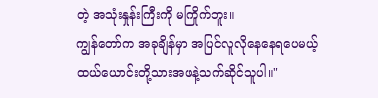တဲ့ အသုံးနှုန်းကြီးကို မကြိုက်ဘူး။
ကျွန်တော်က အခုချိန်မှာ အပြင်လူလိုနေနေရပေမယ့် ထယ်ယောင်းတို့သားအဖနဲ့သက်ဆိုင်သူပါ။"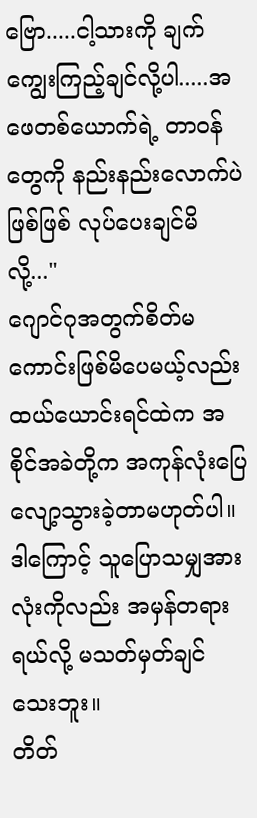ဗြော.....ငါ့သားကို ချက်ကျွေးကြည့်ချင်လို့ပါ.....အဖေတစ်ယောက်ရဲ့ တာဝန်တွေကို နည်းနည်းလောက်ပဲဖြစ်ဖြစ် လုပ်ပေးချင်မိလို့..."
ဂျောင်ဂုအတွက်စိတ်မကောင်းဖြစ်မိပေမယ့်လည်း ထယ်ယောင်းရင်ထဲက အစိုင်အခဲတို့က အကုန်လုံးပြေလျော့သွားခဲ့တာမဟုတ်ပါ။
ဒါကြောင့် သူပြောသမျှအားလုံးကိုလည်း အမှန်တရားရယ်လို့ မသတ်မှတ်ချင်သေးဘူး။
တိတ်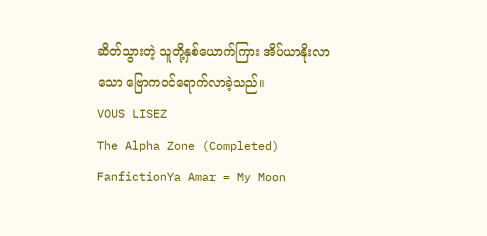ဆိတ်သွားတဲ့ သူတို့နှစ်ယောက်ကြား အိပ်ယာနိုးလာသော ဗြောကဝင်ရောက်လာခဲ့သည်။
VOUS LISEZ
The Alpha Zone (Completed)
FanfictionYa Amar = My Moon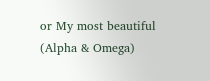or My most beautiful (Alpha & Omega)